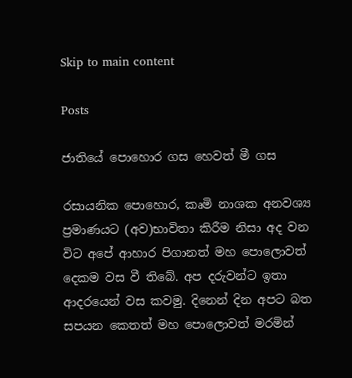Skip to main content

Posts

ජාතියේ පොහොර ගස හෙවත් මී ගස

රසායනික පොහොර, කෘමි නාශක අනවශ්‍ය ප්‍රමාණයට (අව)භාවිතා කිරීම නිසා අද වන විට අපේ ආහාර පිගානත් මහ පොලොවත් දෙකම වස වී තිබේ. අප දරුවන්ට ඉතා ආදරයෙන් වස කවමු. දිනෙන් දින අපට බත සපයන කෙතත් මහ පොලොවත් මරමින්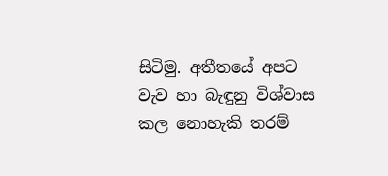සිටිමු. අතීතයේ අපට වැව හා බැඳුනු විශ්වාස කල නොහැකි තරම්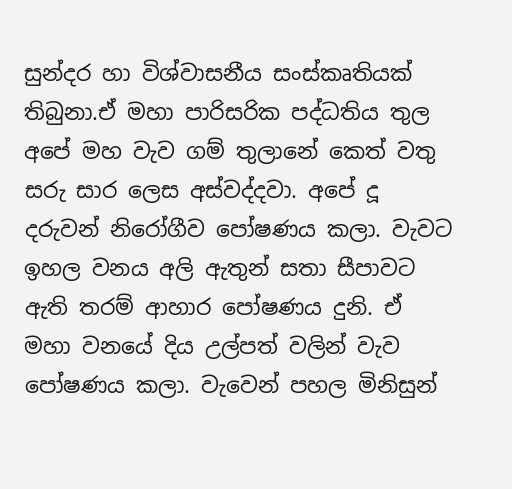සුන්දර හා විශ්වාසනීය සංස්කෘතියක් තිබුනා.ඒ මහා පාරිසරික පද්ධතිය තුල අපේ මහ වැව ගම් තුලානේ කෙත් වතු සරු සාර ලෙස අස්වද්දවා. අපේ දූ දරුවන් නිරෝගීව පෝෂණය කලා. වැවට ඉහල වනය අලි ඇතුන් සතා සීපාවට ඇති තරම් ආහාර පෝෂණය දුනි. ඒ මහා වනයේ දිය උල්පත් වලින් වැව පෝෂණය කලා. වැවෙන් පහල මිනිසුන්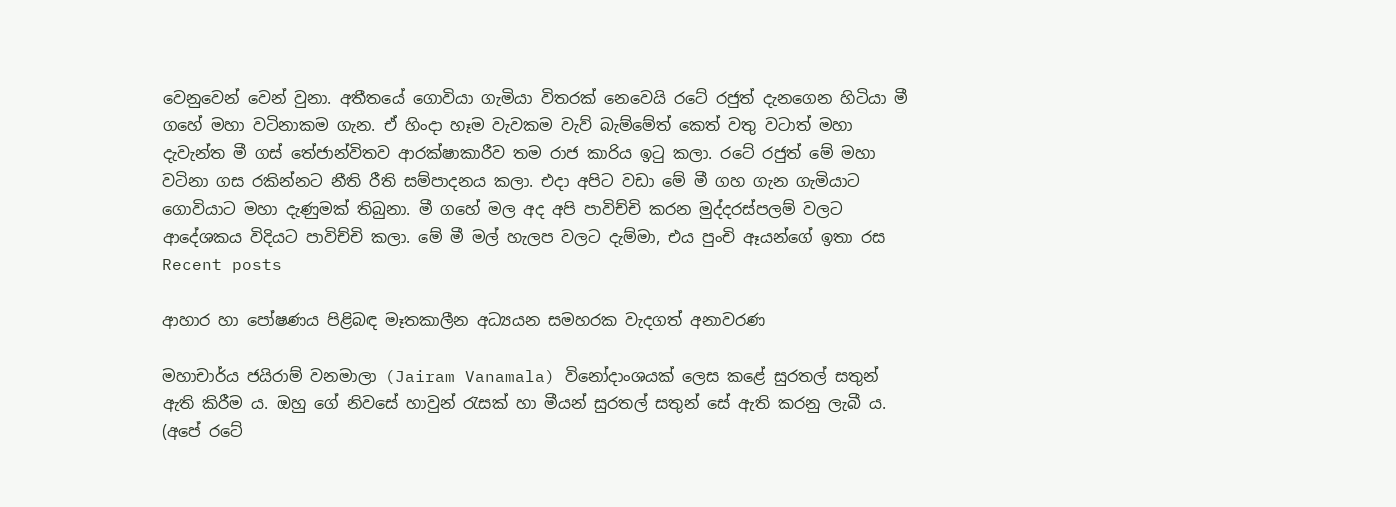වෙනුවෙන් වෙන් වුනා. අතීතයේ ගොවියා ගැමියා විතරක් නෙවෙයි රටේ රජුත් දැනගෙන හිටියා මී ගහේ මහා වටිනාකම ගැන. ඒ හිංදා හෑම වැවකම වැව් බැම්මේත් කෙත් වතු වටාත් මහා දැවැන්ත මී ගස් තේජාන්විතව ආරක්ෂාකාරීව තම රාජ කාරිය ඉටු කලා. රටේ රජුත් මේ මහා වටිනා ගස රකින්නට නීති රීති සම්පාදනය කලා. එදා අපිට වඩා මේ මී ගහ ගැන ගැමියාට ගොවියාට මහා දැණුමක් තිබුනා. මී ගහේ මල අද අපි පාවිච්චි කරන මුද්දරස්පලම් වලට ආදේශකය විදියට පාවිච්චි කලා. මේ මී මල් හැලප වලට දැම්මා, එය පුංචි ඈයන්ගේ ඉතා රස
Recent posts

ආහාර හා පෝෂණය පිළිබඳ මෑතකාලීන අධ්‍යයන සමහරක වැදගත් අනාවරණ

මහාචාර්ය ජයිරාම් වනමාලා (Jairam Vanamala) විනෝදාංශයක්‌ ලෙස කළේ සුරතල් සතුන් ඇති කිරීම ය. ඔහු ගේ නිවසේ හාවුන් රැසක්‌ හා මීයන් සුරතල් සතුන් සේ ඇති කරනු ලැබී ය. (අපේ රටේ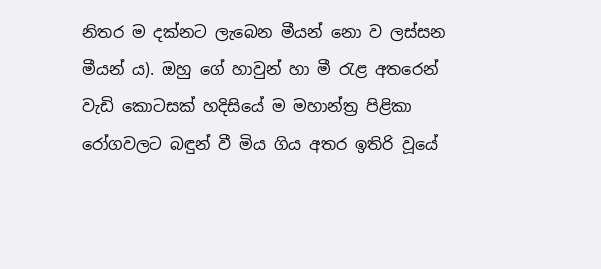නිතර ම දක්‌නට ලැබෙන මීයන් නො ව ලස්‌සන මීයන් ය). ඔහු ගේ හාවුන් හා මී රැළ අතරෙන් වැඩි කොටසක්‌ හදිසියේ ම මහාන්ත්‍ර පිළිකා රෝගවලට බඳුන් වී මිය ගිය අතර ඉතිරි වූයේ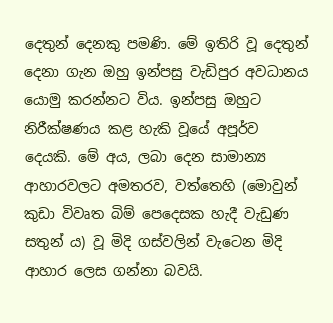දෙතුන් දෙනකු පමණි. මේ ඉතිරි වූ දෙතුන් දෙනා ගැන ඔහු ඉන්පසු වැඩිපුර අවධානය යොමු කරන්නට විය. ඉන්පසු ඔහුට නිරීක්‌ෂණය කළ හැකි වූයේ අපූර්ව දෙයකි. මේ අය, ලබා දෙන සාමාන්‍ය ආහාරවලට අමතරව, වත්තෙහි (මොවුන් කුඩා විවෘත බිම් පෙදෙසක හැදී වැඩුණ සතුන් ය) වූ මිදි ගස්‌වලින් වැටෙන මිදි ආහාර ලෙස ගන්නා බවයි.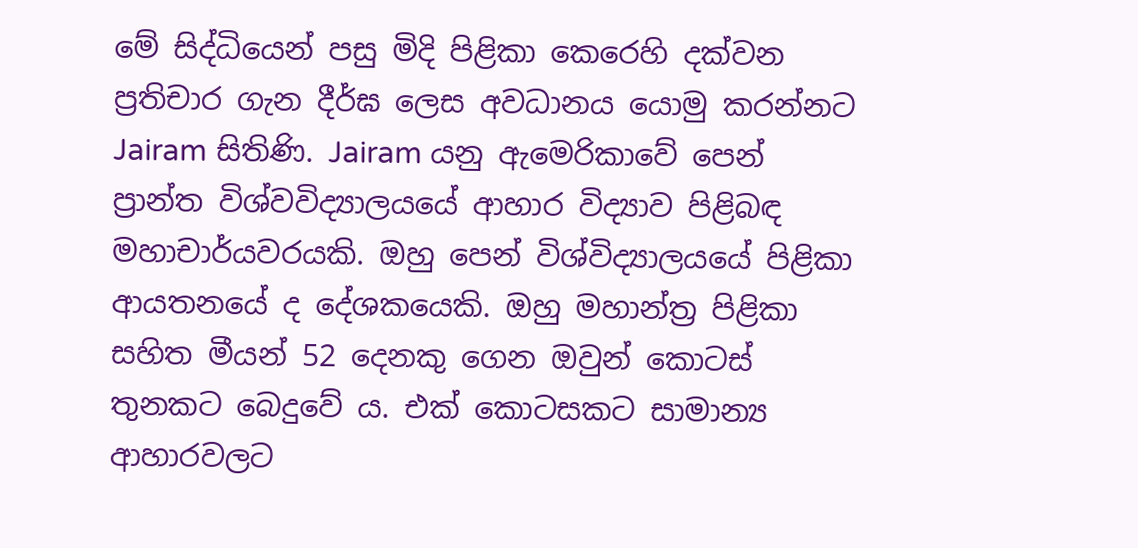මේ සිද්ධියෙන් පසු මිදි පිළිකා කෙරෙහි දක්‌වන ප්‍රතිචාර ගැන දීර්ඝ ලෙස අවධානය යොමු කරන්නට Jairam සිතිණි. Jairam යනු ඇමෙරිකාවේ පෙන් ප්‍රාන්ත විශ්වවිද්‍යාලයයේ ආහාර විද්‍යාව පිළිබඳ මහාචාර්යවරයකි. ඔහු පෙන් විශ්විද්‍යාලයයේ පිළිකා ආයතනයේ ද දේශකයෙකි. ඔහු මහාන්ත්‍ර පිළිකා සහිත මීයන් 52 දෙනකු ගෙන ඔවුන් කොටස්‌ තුනකට බෙදුවේ ය. එක්‌ කොටසකට සාමාන්‍ය ආහාරවලට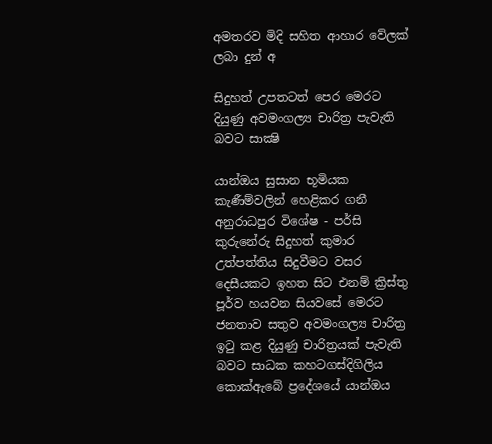අමතරව මිදි සහිත ආහාර වේලක්‌ ලබා දුන් අ

සිදුහත් උපතටත් පෙර මෙරට දියුණු අවමංගල්‍ය චාරිත්‍ර පැවැති බවට සාක්‍ෂි

යාන්ඔය සුසාන භූමියක කැණීම්වලින් හෙළිකර ගනී අනුරාධපුර විශේෂ - පර්සි කුරුනේරු සිදුහත් කුමාර උත්පත්තිය සිදුවීමට වසර දෙසීයකට ඉහත සිට එනම් ක්‍රිස්‌තු පූර්ව හයවන සියවසේ මෙරට ජනතාව සතුව අවමංගල්‍ය චාරිත්‍ර ඉටු කළ දියුණු චාරිත්‍රයක්‌ පැවැති බවට සාධක කහටගස්‌දිගිලිය කොක්‌ඇබේ ප්‍රදේශයේ යාන්ඔය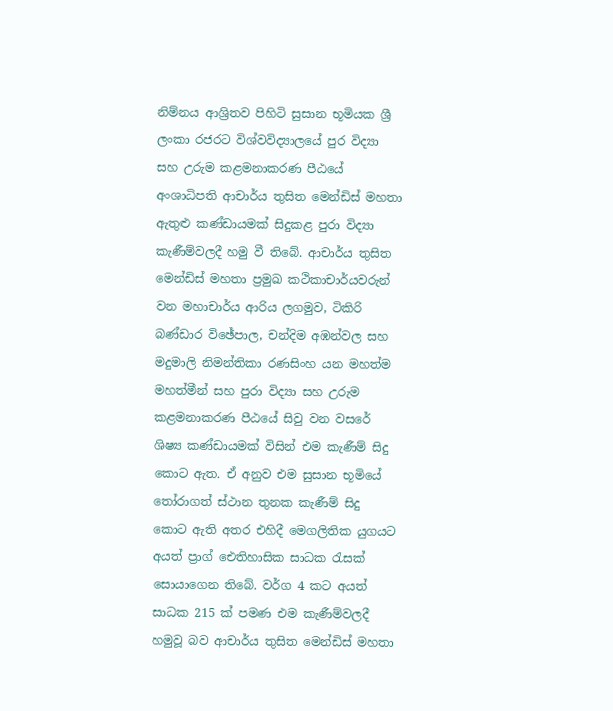නිම්නය ආශ්‍රිතව පිහිටි සුසාන භූමියක ශ්‍රී ලංකා රජරට විශ්වවිද්‍යාලයේ පුර විද්‍යා සහ උරුම කළමනාකරණ පීඨයේ අංශාධිපති ආචාර්ය තුසිත මෙන්ඩිස්‌ මහතා ඇතුළු කණ්‌ඩායමක්‌ සිදුකළ පුරා විද්‍යා කැණීම්වලදී හමු වී තිබේ. ආචාර්ය තුසිත මෙන්ඩිස්‌ මහතා ප්‍රමුඛ කථිකාචාර්යවරුන් වන මහාචාර්ය ආරිය ලගමුව, ටිකිරි බණ්‌ඩාර විඡේපාල, චන්දිම අඹන්වල සහ මදුමාලි නිමන්තිකා රණසිංහ යන මහත්ම මහත්මීන් සහ පුරා විද්‍යා සහ උරුම කළමනාකරණ පීඨයේ සිවු වන වසරේ ශිෂ්‍ය කණ්‌ඩායමක්‌ විසින් එම කැණීම් සිදු කොට ඇත. ඒ අනුව එම සුසාන භූමියේ තෝරාගත් ස්‌ථාන තුනක කැණීම් සිදු කොට ඇති අතර එහිදී මෙගලිතික යුගයට අයත් ප්‍රාග් ඓතිහාසික සාධක රැසක්‌ සොයාගෙන තිබේ. වර්ග 4 කට අයත් සාධක 215 ක්‌ පමණ එම කැණීම්වලදී හමුවූ බව ආචාර්ය තුසිත මෙන්ඩිස්‌ මහතා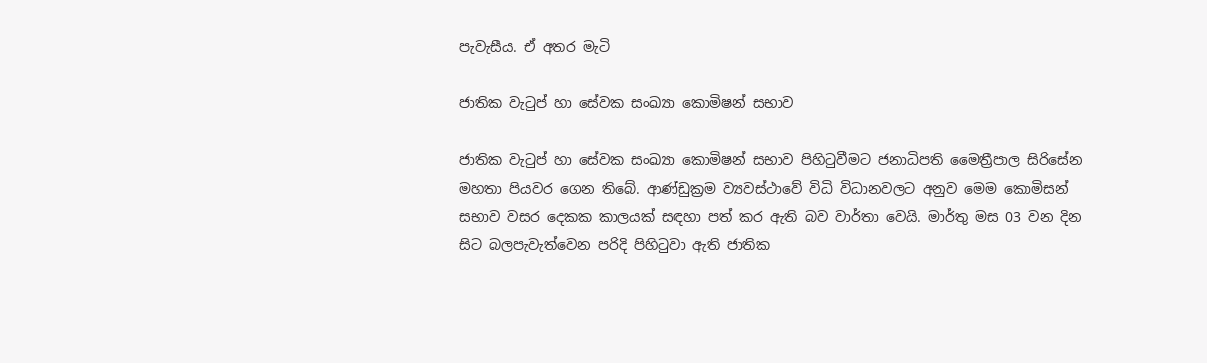පැවැසීය. ඒ අතර මැටි

ජාතික වැටුප් හා සේවක සංඛ්‍යා කොමිෂන් සභාව

ජාතික වැටුප් හා සේවක සංඛ්‍යා කොමිෂන් සභාව පිහිටුවීමට ජනාධිපති මෛත්‍රීපාල සිරිසේන මහතා පියවර ගෙන තිබේ. ආණ්ඩුක්‍රම ව්‍යවස්ථාවේ විධි විධානවලට අනුව මෙම කොමිසන් සභාව වසර දෙකක කාලයක් සඳහා පත් කර ඇති බව වාර්තා වෙයි. මාර්තු මස 03 වන දින සිට බලපැවැත්වෙන පරිදි පිහිටුවා ඇති ජාතික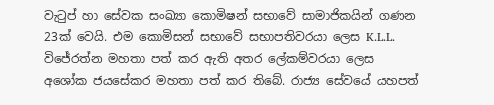වැටුප් හා සේවක සංඛ්‍යා කොමිෂන් සභාවේ සාමාජිකයින් ගණන 23ක් වෙයි. එම කොමිසන් සභාවේ සභාපතිවරයා ලෙස K.L.L. විජේරත්න මහතා පත් කර ඇති අතර ලේකම්වරයා ලෙස අශෝක ජයසේකර මහතා පත් කර තිබේ. රාජ්‍ය සේවයේ යහපත්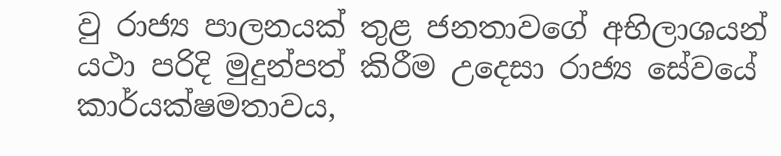වු රාජ්‍ය පාලනයක් තුළ ජනතාවගේ අභිලාශයන් යථා පරිදි මුදුන්පත් කිරීම උදෙසා රාජ්‍ය සේවයේ කාර්යක්ෂමතාවය,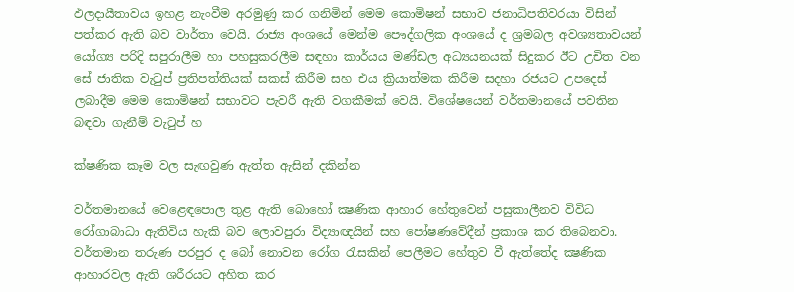ඵලදායීතාවය ඉහළ නැංවීම අරමුණු කර ගනිමින් මෙම කොමිෂන් සභාව ජනාධිපතිවරයා විසින් පත්කර ඇති බව වාර්තා වෙයි. රාජ්‍ය අංශයේ මෙන්ම පෞද්ගලික අංශයේ ද ශ්‍රමබල අවශ්‍යතාවයන් යෝග්‍ය පරිදි සපුරාලීම හා පහසුකරලීම සඳහා කාර්යය මණ්ඩල අධ්‍යයනයක් සිදුකර ඊට උචිත වන සේ ජාතික වැටුප් ප්‍රතිපත්තියක් සකස් කිරීම සහ එය ක්‍රියාත්මක කිරීම සදහා රජයට උපදෙස් ලබාදීම මෙම කොමිෂන් සභාවට පැවරී ඇති වගකීමක් වෙයි. විශේෂයෙන් වර්තමානයේ පවතින බඳවා ගැනීම් වැටුප් හ

ක්ෂණික කෑම වල සැඟවුණ ඇත්ත ඇසින් දකින්න

වර්තමානයේ වෙළෙඳපොල තුළ ඇති බොහෝ ක්‍ෂණික ආහාර හේතුවෙන් පසුකාලීනව විවිධ රෝගාබාධා ඇතිවිය හැකි බව ලොවපුරා විද්‍යාඥයින් සහ පෝෂණවේදීන් ප්‍රකාශ කර තිබෙනවා. වර්තමාන තරුණ පරපුර ද බෝ නොවන රෝග රැසකින් පෙලීමට හේතුව වී ඇත්තේද ක්‍ෂණික ආහාරවල ඇති ශරීරයට අහිත කර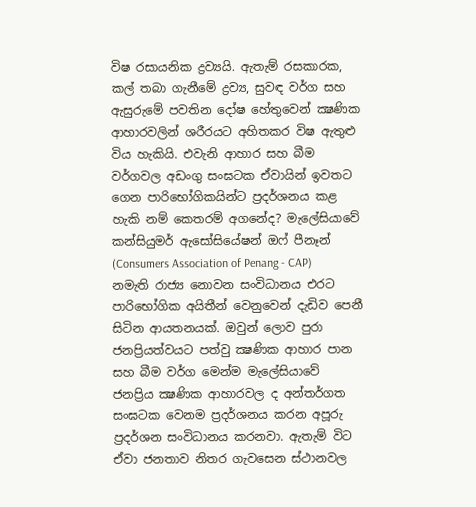විෂ රසායනික ද්‍රව්‍යයි. ඇතැම් රසකාරක, කල් තබා ගැනීමේ ද්‍රව්‍ය, සුවඳ වර්ග සහ ඇසුරුමේ පවතින දෝෂ හේතුවෙන් ක්‍ෂණික ආහාරවලින් ශරීරයට අහිතකර විෂ ඇතුළු විය හැකියි. එවැනි ආහාර සහ බීම වර්ගවල අඩංගු සංඝටක ඒවායින් ඉවතට ගෙන පාරිභෝගිකයින්ට ප්‍රදර්ශනය කළ හැකි නම් කෙතරම් අගනේද? මැලේසියාවේ කන්සියුමර් ඇසෝසියේෂන් ඔෆ් පීනෑන් (Consumers Association of Penang - CAP) නමැති රාජ්‍ය නොවන සංවිධානය එරට පාරිභෝගික අයිතීන් වෙනුවෙන් දැඩිව පෙනී සිටින ආයතනයක්. ඔවුන් ලොව පුරා ජනප්‍රියත්වයට පත්වු ක්‍ෂණික ආහාර පාන සහ බීම වර්ග මෙන්ම මැලේසියාවේ ජනප්‍රිය ක්‍ෂණික ආහාරවල ද අන්තර්ගත සංඝටක වෙනම ප්‍රදර්ශනය කරන අපූරු ප්‍රදර්ශන සංවිධානය කරනවා. ඇතැම් විට ඒවා ජනතාව නිතර ගැවසෙන ස්ථානවල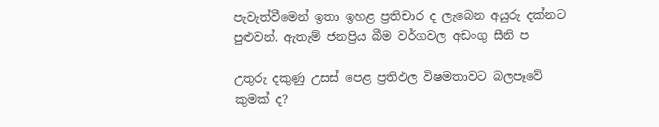පැවැත්වීමෙන් ඉතා ඉහළ ප්‍රතිචාර ද ලැබෙන අයුරු දක්නට පුළුවන්. ඇතැම් ජනප්‍රිය බීම වර්ගවල අඩංගු සීනි ප‍

උතුරු දකුණු උසස්‌ පෙළ ප්‍රතිඵල විෂමතාවට බලපෑවේ කුමක්‌ ද?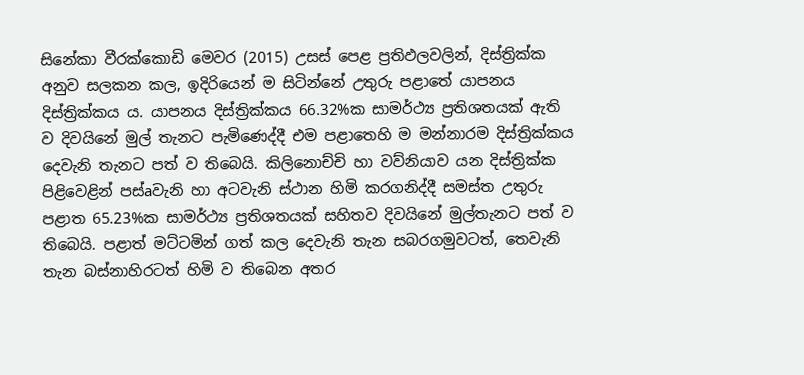සිනේකා වීරක්‌කොඩි මෙවර (2015) උසස්‌ පෙළ ප්‍රතිඵලවලින්, දිස්‌ත්‍රික්‌ක අනුව සලකන කල, ඉදිරියෙන් ම සිටින්නේ උතුරු පළාතේ යාපනය දිස්‌ත්‍රික්‌කය ය. යාපනය දිස්‌ත්‍රික්‌කය 66.32%ක සාමර්ථ්‍ය ප්‍රතිශතයක්‌ ඇති ව දිවයිනේ මුල් තැනට පැමිණෙද්දී එම පළාතෙහි ම මන්නාරම දිස්‌ත්‍රික්‌කය දෙවැනි තැනට පත් ව තිබෙයි. කිලිනොච්චි හා වව්නියාව යන දිස්‌ත්‍රික්‌ක පිළිවෙළින් පස්‌aවැනි හා අටවැනි ස්‌ථාන හිමි කරගනිද්දී සමස්‌ත උතුරු පළාත 65.23%ක සාමර්ථ්‍ය ප්‍රතිශතයක්‌ සහිතව දිවයිනේ මුල්තැනට පත් ව තිබෙයි. පළාත් මට්‌ටමින් ගත් කල දෙවැනි තැන සබරගමුවටත්, තෙවැනි තැන බස්‌නාහිරටත් හිමි ව තිබෙන අතර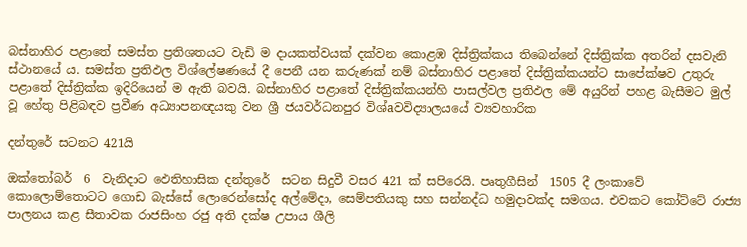බස්‌නාහිර පළාතේ සමස්‌ත ප්‍රතිශතයට වැඩි ම දායකත්වයක්‌ දක්‌වන කොළඹ දිස්‌ත්‍රික්‌කය තිබෙන්නේ දිස්‌ත්‍රික්‌ක අතරින් දසවැනි ස්‌ථානයේ ය. සමස්‌ත ප්‍රතිඵල විශ්ලේෂණයේ දී පෙනී යන කරුණක්‌ නම් බස්‌නාහිර පළාතේ දිස්‌ත්‍රික්‌කයන්ට සාපේක්‌ෂව උතුරු පළාතේ දිස්‌ත්‍රික්‌ක ඉදිරියෙන් ම ඇති බවයි. බස්‌නාහිර පළාතේ දිස්‌ත්‍රික්‌කයන්හි පාසල්වල ප්‍රතිඵල මේ අයුරින් පහළ බැසීමට මුල් වූ හේතු පිළිබඳව ප්‍රවීණ අධ්‍යාපනඥයකු වන ශ්‍රී ජයවර්ධනපුර විශ්aවවිද්‍යාලයයේ ව්‍යවහාරික

දන්තුරේ සටනට 421යි

ඔක්තෝබර්  6  වැනිදාට ඵෙතිහාසික දන්තුරේ  සටන සිදුවී වසර 421 ක් සපිරෙයි. පෘතුගීසින්  1505 දී ලංකාවේ කොලොම්තොටට ගොඩ බැස්සේ ලොරෙන්සෝද අල්මේදා, සෙම්පතියකු සහ සන්නද්ධ හමුදාවක්ද සමගය. එවකට කෝට්ටේ රාජ්‍ය පාලනය කළ සීතාවක රාජසිංහ රජු අති දක්ෂ උපාය ශීලි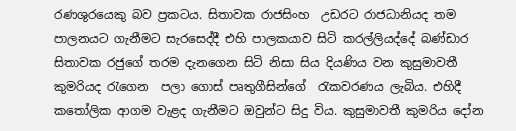රණශුරයෙකු බව ප්‍රකටය. සිතාවක රාජසිංහ  උඩරට රාජධානියද තම පාලනයට ගැනීමට සැරසෙද්දී එහි පාලකයාව සිටි කරල්ලියද්දේ බණ්ඩාර සිතාවක රජුගේ තරම දැනගෙන සිටි නිසා සිය දියණිය වන කුසුමාවතී කුමරියද රැගෙන  පලා ගොස් පෘතුගීසින්ගේ  රැකවරණය ලැබිය. එහිදී  කතෝලික ආගම වැළද ගැනීමට ඔවුන්ට සිදු විය. කුසුමාවතී කුමරිය දෝන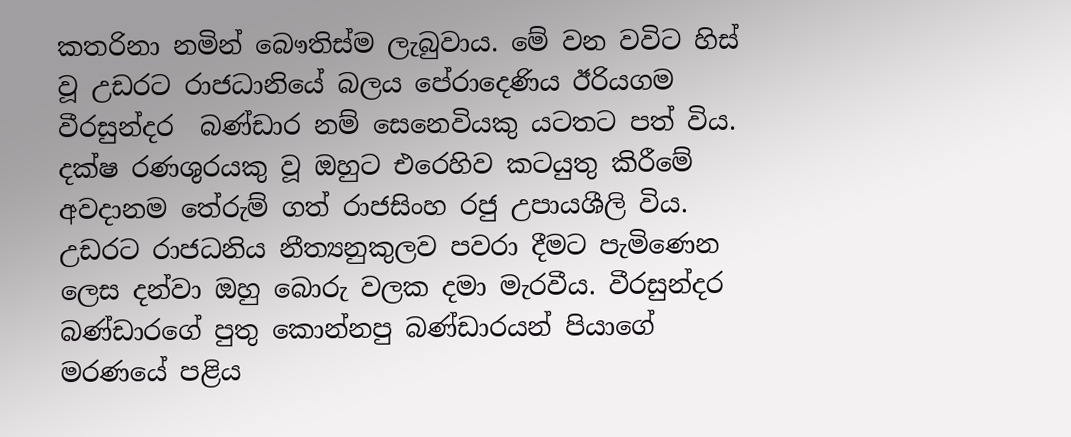කතරිනා නමින් බෞතිස්ම ලැබුවාය. මේ වන වවිට හිස් වූ උඩරට රාජධානියේ බලය පේරාදෙණිය ඊරියගම වීරසුන්දර  බණ්ඩාර නම් සෙනෙවියකු යටතට පත් විය. දක්ෂ රණශුරයකු වූ ඔහුට එරෙහිව කටයුතු කිරීමේ අවදානම තේරුම් ගත් රාජසිංහ රජු උපායශීලි විය. උඩරට රාජධනිය නීත්‍යනුකුලව පවරා දීමට පැමිණෙන ලෙස දන්වා ඔහු බොරු වලක දමා මැරවීය. වීරසුන්දර බණ්ඩාරගේ පුතු කොන්නපු බණ්ඩාරයන් පියාගේ මරණයේ පළිය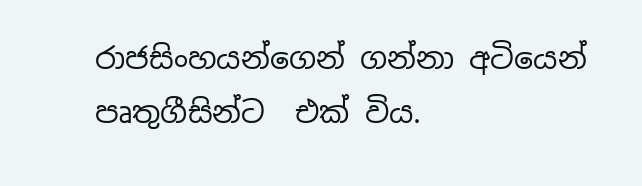රාජසිංහයන්ගෙන් ගන්නා අටියෙන් පෘතුගීසින්ට  එක් විය.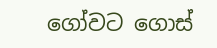ගෝවට ගොස්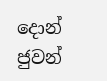දොන් ජුවන්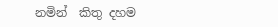නමින්  කිතු දහම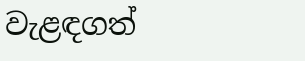වැළඳගත්